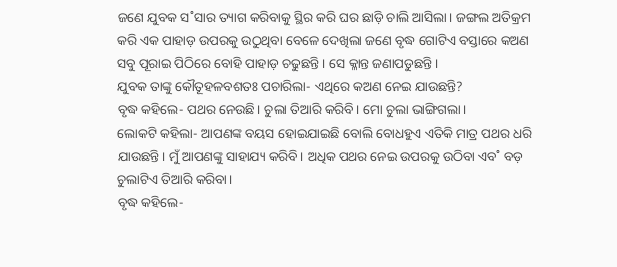ଜଣେ ଯୁବକ ସ˚ସାର ତ୍ୟାଗ କରିବାକୁ ସ୍ଥିର କରି ଘର ଛାଡ଼ି ଚାଲି ଆସିଲା। ଜଙ୍ଗଲ ଅତିକ୍ରମ କରି ଏକ ପାହାଡ଼ ଉପରକୁ ଉଠୁଥିବା ବେଳେ ଦେଖିଲା ଜଣେ ବୃଦ୍ଧ ଗୋଟିଏ ବସ୍ତାରେ କଅଣ ସବୁ ପୂରାଇ ପିଠିରେ ବୋହି ପାହାଡ଼ ଚଢୁଛନ୍ତି। ସେ କ୍ଳାନ୍ତ ଜଣାପଡୁଛନ୍ତି।
ଯୁବକ ତାଙ୍କୁ କୌତୂହଳବଶତଃ ପଚାରିଲା- ଏଥିରେ କଅଣ ନେଇ ଯାଉଛନ୍ତି?
ବୃଦ୍ଧ କହିଲେ- ପଥର ନେଉଛି। ଚୁଲା ତିଆରି କରିବି। ମୋ ଚୁଲା ଭାଙ୍ଗିଗଲା।
ଲୋକଟି କହିଲା- ଆପଣଙ୍କ ବୟସ ହୋଇଯାଇଛି ବୋଲି ବୋଧହୁଏ ଏତିକି ମାତ୍ର ପଥର ଧରି ଯାଉଛନ୍ତି। ମୁଁ ଆପଣଙ୍କୁ ସାହାଯ୍ୟ କରିବି। ଅଧିକ ପଥର ନେଇ ଉପରକୁ ଉଠିବା ଏବ˚ ବଡ଼ ଚୁଲାଟିଏ ତିଆରି କରିବା।
ବୃଦ୍ଧ କହିଲେ-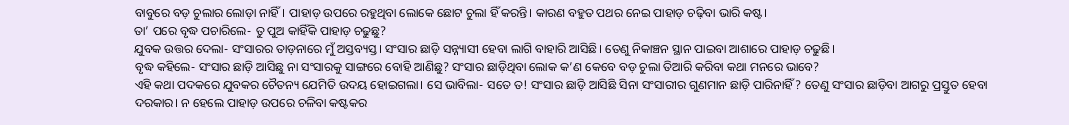ବାବୁରେ ବଡ଼ ଚୁଲାର ଲୋଡ଼ା ନାହିଁ। ପାହାଡ଼ ଉପରେ ରହୁଥିବା ଲୋକେ ଛୋଟ ଚୁଲା ହିଁ କରନ୍ତି। କାରଣ ବହୁତ ପଥର ନେଇ ପାହାଡ଼ ଚଢ଼ିବା ଭାରି କଷ୍ଟ।
ତା’ ପରେ ବୃଦ୍ଧ ପଚାରିଲେ- ତୁ ପୁଅ କାହିଁକି ପାହାଡ଼ ଚଢୁଛୁ?
ଯୁବକ ଉତ୍ତର ଦେଲା- ସଂସାରର ତାଡ଼ନାରେ ମୁଁ ଅସ୍ତବ୍ୟସ୍ତ। ସଂସାର ଛାଡ଼ି ସନ୍ନ୍ୟାସୀ ହେବା ଲାଗି ବାହାରି ଆସିଛି। ତେଣୁ ନିକାଞ୍ଚନ ସ୍ଥାନ ପାଇବା ଆଶାରେ ପାହାଡ଼ ଚଢୁଛି।
ବୃଦ୍ଧ କହିଲେ- ସଂସାର ଛାଡ଼ି ଆସିଛୁ ନା ସଂସାରକୁ ସାଙ୍ଗରେ ବୋହି ଆଣିଛୁ? ସଂସାର ଛାଡ଼ିଥିବା ଲୋକ କ’ଣ କେବେ ବଡ଼ ଚୁଲା ତିଆରି କରିବା କଥା ମନରେ ଭାବେ?
ଏହି କଥା ପଦକରେ ଯୁବକର ଚୈତନ୍ୟ ଯେମିତି ଉଦୟ ହୋଇଗଲା। ସେ ଭାବିଲା- ସତେ ତ! ସଂସାର ଛାଡ଼ି ଆସିଛି ସିନା ସଂସାରୀର ଗୁଣମାନ ଛାଡ଼ି ପାରିନାହିଁ? ତେଣୁ ସଂସାର ଛାଡ଼ିବା ଆଗରୁ ପ୍ରସ୍ତୁତ ହେବା ଦରକାର। ନ ହେଲେ ପାହାଡ଼ ଉପରେ ଚଳିବା କଷ୍ଟକର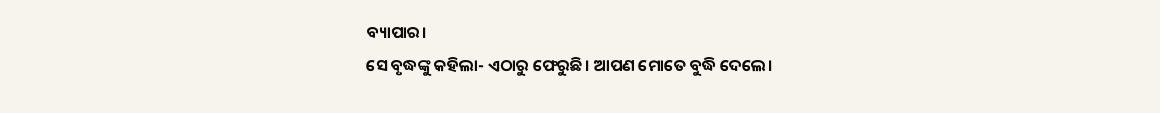ବ୍ୟାପାର।
ସେ ବୃଦ୍ଧଙ୍କୁ କହିଲା- ଏଠାରୁ ଫେରୁଛି। ଆପଣ ମୋତେ ବୁଦ୍ଧି ଦେଲେ।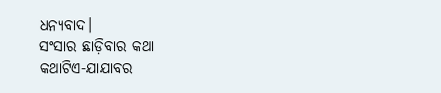ଧନ୍ୟବାଦ।
ସଂସାର ଛାଡ଼ିବାର କଥା
କଥାଟିଏ-ଯାଯାବର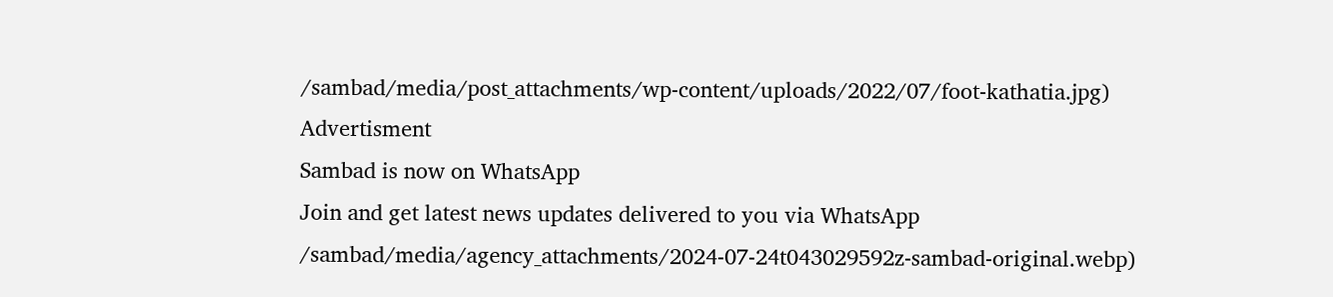/sambad/media/post_attachments/wp-content/uploads/2022/07/foot-kathatia.jpg)
Advertisment
Sambad is now on WhatsApp
Join and get latest news updates delivered to you via WhatsApp
/sambad/media/agency_attachments/2024-07-24t043029592z-sambad-original.webp)